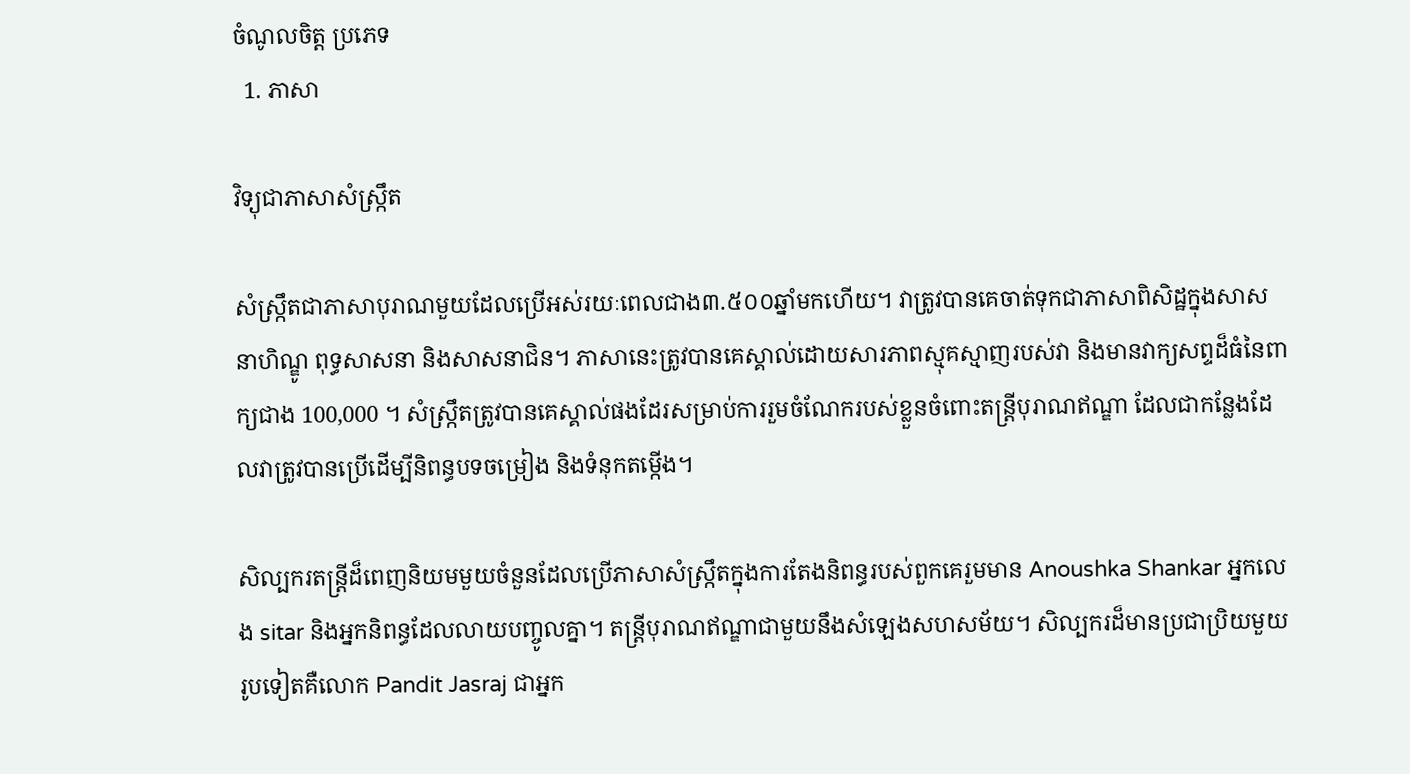ចំណូលចិត្ត ប្រភេទ
  1. ភាសា

វិទ្យុជាភាសាសំស្ក្រឹត

សំស្រ្កឹតជាភាសាបុរាណមួយដែលប្រើអស់រយៈពេលជាង៣.៥០០ឆ្នាំមកហើយ។ វាត្រូវបានគេចាត់ទុកជាភាសាពិសិដ្ឋក្នុងសាសនាហិណ្ឌូ ពុទ្ធសាសនា និងសាសនាជិន។ ភាសានេះត្រូវបានគេស្គាល់ដោយសារភាពស្មុគស្មាញរបស់វា និងមានវាក្យសព្ទដ៏ធំនៃពាក្យជាង 100,000 ។ សំស្រ្កឹតត្រូវបានគេស្គាល់ផងដែរសម្រាប់ការរួមចំណែករបស់ខ្លួនចំពោះតន្ត្រីបុរាណឥណ្ឌា ដែលជាកន្លែងដែលវាត្រូវបានប្រើដើម្បីនិពន្ធបទចម្រៀង និងទំនុកតម្កើង។

សិល្បករតន្ត្រីដ៏ពេញនិយមមួយចំនួនដែលប្រើភាសាសំស្ក្រឹតក្នុងការតែងនិពន្ធរបស់ពួកគេរួមមាន Anoushka Shankar អ្នកលេង sitar និងអ្នកនិពន្ធដែលលាយបញ្ចូលគ្នា។ តន្ត្រីបុរាណឥណ្ឌាជាមួយនឹងសំឡេងសហសម័យ។ សិល្បករដ៏មានប្រជាប្រិយមួយរូបទៀតគឺលោក Pandit Jasraj ជាអ្នក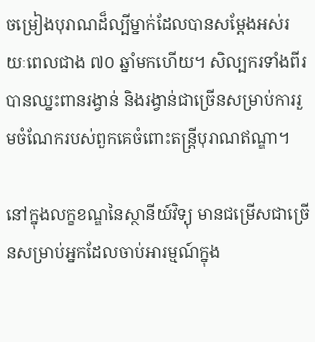ចម្រៀងបុរាណដ៏ល្បីម្នាក់ដែលបានសម្តែងអស់រយៈពេលជាង ៧០ ឆ្នាំមកហើយ។ សិល្បករទាំងពីរបានឈ្នះពានរង្វាន់ និងរង្វាន់ជាច្រើនសម្រាប់ការរួមចំណែករបស់ពួកគេចំពោះតន្ត្រីបុរាណឥណ្ឌា។

នៅក្នុងលក្ខខណ្ឌនៃស្ថានីយ៍វិទ្យុ មានជម្រើសជាច្រើនសម្រាប់អ្នកដែលចាប់អារម្មណ៍ក្នុង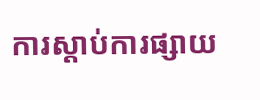ការស្តាប់ការផ្សាយ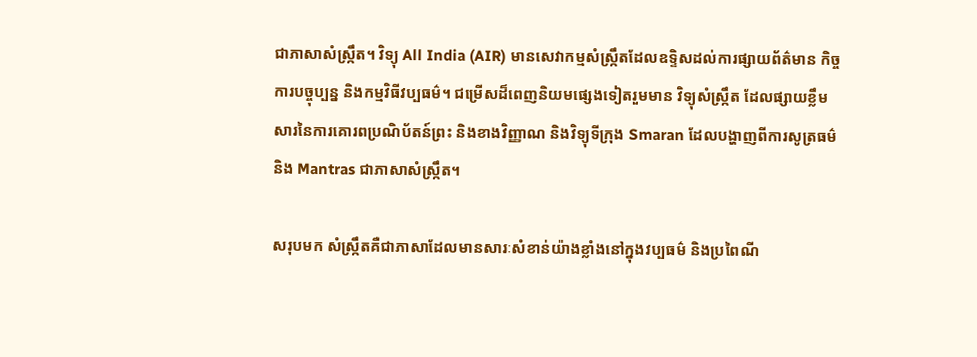ជាភាសាសំស្ក្រឹត។ វិទ្យុ All India (AIR) មានសេវាកម្មសំស្រ្កឹតដែលឧទ្ទិសដល់ការផ្សាយព័ត៌មាន កិច្ចការបច្ចុប្បន្ន និងកម្មវិធីវប្បធម៌។ ជម្រើសដ៏ពេញនិយមផ្សេងទៀតរួមមាន វិទ្យុសំស្ក្រឹត ដែលផ្សាយខ្លឹមសារនៃការគោរពប្រណិប័តន៍ព្រះ និងខាងវិញ្ញាណ និងវិទ្យុទីក្រុង Smaran ដែលបង្ហាញពីការសូត្រធម៌ និង Mantras ជាភាសាសំស្ក្រឹត។

សរុបមក សំស្រ្កឹតគឺជាភាសាដែលមានសារៈសំខាន់យ៉ាងខ្លាំងនៅក្នុងវប្បធម៌ និងប្រពៃណី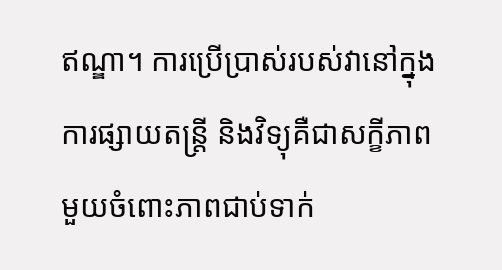ឥណ្ឌា។ ការប្រើប្រាស់របស់វានៅក្នុងការផ្សាយតន្ត្រី និងវិទ្យុគឺជាសក្ខីភាពមួយចំពោះភាពជាប់ទាក់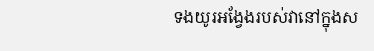ទងយូរអង្វែងរបស់វានៅក្នុងស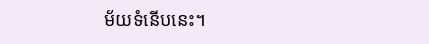ម័យទំនើបនេះ។